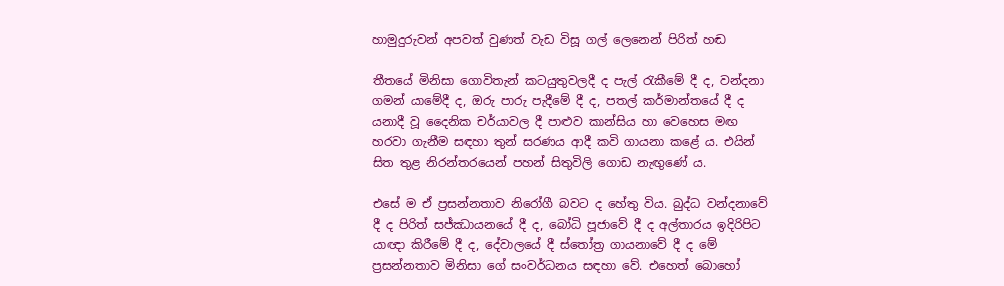හාමුදුරුවන් අපවත් වුණත් වැඩ විසූ ගල් ලෙනෙන් පිරිත් හඬ

තීතයේ මිනිසා ගොවිතැන් කටයුතුවලදී ද පැල් රැකීමේ දී ද, වන්දනා ගමන් යාමේදී ද, ඔරු පාරු පැදීමේ දී ද, පතල් කර්මාන්තයේ දී ද යනාදී වූ දෛනික චර්යාවල දී පාළුව කාන්සිය හා වෙහෙස මඟ හරවා ගැනීම සඳහා තුන් සරණය ආදී කවි ගායනා කළේ ය. එයින් සිත තුළ නිරන්තරයෙන් පහන් සිතුවිලි ගොඩ නැඟුණේ ය.

එසේ ම ඒ ප්‍රසන්නතාව නිරෝගී බවට ද හේතු විය. බුද්ධ වන්දනාවේ දී ද පිරිත් සජ්ඣායනයේ දී ද, බෝධි පූජාවේ දී ද අල්තාරය ඉදිරිපිට යාඥා කිරීමේ දී ද, දේවාලයේ දී ස්තෝත්‍ර ගායනාවේ දී ද මේ ප්‍රසන්නතාව මිනිසා ගේ සංවර්ධනය සඳහා වේ. එහෙත් බොහෝ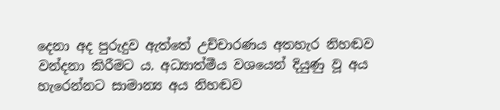දෙනා අද පුරුදුව ඇත්තේ උච්චාරණය අතහැර නිහඬව වන්දනා කිරීමට ය. අධ්‍යාත්මීය වශයෙන් දියුණු වූ අය හැරෙන්නට සාමාන්‍ය අය නිහඬව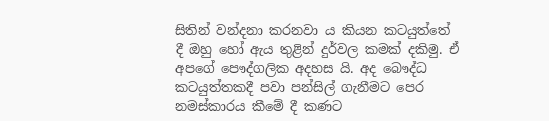සිතින් වන්දනා කරනවා ය කියන කටයුත්තේ දී ඔහු හෝ ඇය තුළින් දුර්වල කමක් දකිමු. ඒ අපගේ පෞද්ගලික අදහස යි. අද බෞද්ධ කටයුත්තකදී පවා පන්සිල් ගැනීමට පෙර නමස්කාරය කීමේ දී කණට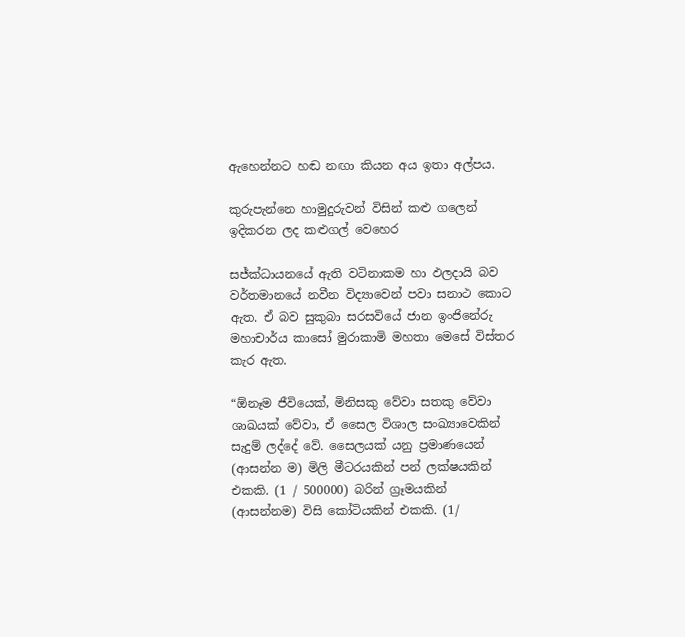ඇහෙන්නට හඬ නඟා කියන අය ඉතා අල්පය.

කුරුපැන්නෙ හාමුදුරුවන් විසින් කළු ගලෙන් ඉදිකරන ලද කළුගල් වෙහෙර

සජ්ක්‍ධායනයේ ඇති වටිනාකම හා ඵලදායි බව වර්තමානයේ නවීන විද්‍යාවෙන් පවා සනාථ කොට ඇත. ඒ බව සුකුබා සරසවියේ ජාන ඉංජිනේරු මහාචාර්ය කාසෝ මුරාකාමි මහතා මෙසේ විස්තර කැර ඇත.

“ඕනෑම ජීවියෙක්, මිනිසකු වේවා සතකු වේවා ශාඛයක් වේවා, ඒ සෛල විශාල සංඛ්‍යාවෙකින් සැදුම් ලද්දේ වේ. සෛලයක් යනු ප්‍රමාණයෙන් (ආසන්න ම) මිලි මීටරයකින් පන් ලක්ෂයකින් එකකි. (1 / 500000) බරින් ග්‍රෑමයකින් (ආසන්නම) විසි කෝටියකින් එකකි. (1/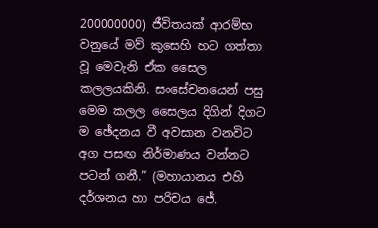200000000) ජීවිතයක් ආරම්භ වනුයේ මව් කුසෙහි හට ගත්තා වූ මෙවැනි ඒක සෛල කලලයකිනි. සංසේචනයෙන් පසු මෙම කලල සෛලය දිගින් දිගට ම ඡේදනය වී අවසාන වනවිට අග පසඟ නිර්මාණය වන්නට පටන් ගනී.” (මහායානය එහි දර්ශනය හා පරිචය ජේ.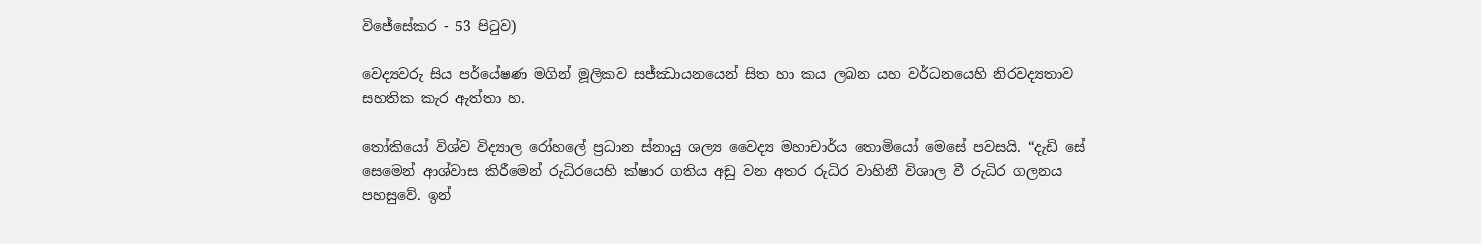විජේසේකර - 53 පිටුව)

වෙද්‍යවරු සිය පර්යේෂණ මගින් මූලිකව සජ්ඣායනයෙන් සිත හා කය ලබන යහ වර්ධනයෙහි නිරවද්‍යතාව සහතික කැර ඇත්තා හ.

තෝකියෝ විශ්ව විද්‍යාල රෝහලේ ප්‍රධාන ස්නායු ශල්‍ය වෛද්‍ය මහාචාර්ය තොමියෝ මෙසේ පවසයි. “දැඩි සේ සෙමෙන් ආශ්වාස කිරීමෙන් රුධිරයෙහි ක්ෂාර ගතිය අඩු වන අතර රුධිර වාහිනී විශාල වී රුධිර ගලනය පහසුවේ. ඉන්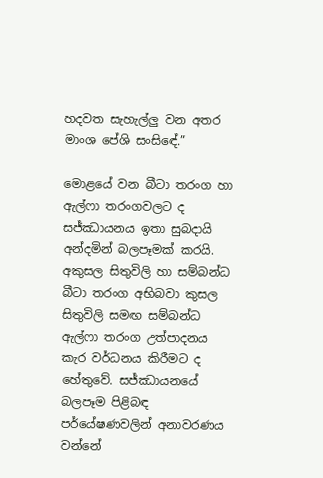හදවත සැහැල්ලු වන අතර මාංශ පේශි සංසිඳේ.”

මොළයේ වන බීටා තරංග හා ඇල්ෆා තරංගවලට ද සජ්ඣායනය ඉතා සුබදායි අන්දමින් බලපෑමක් කරයි. අකුසල සිතුවිලි හා සම්බන්ධ බීටා තරංග අභිබවා කුසල සිතුවිලි සමඟ සම්බන්ධ ඇල්ෆා තරංග උත්පාදනය කැර වර්ධනය කිරීමට ද හේතුවේ. සජ්ඣායනයේ බලපෑම පිළිබඳ පර්යේෂණවලින් අනාවරණය වන්නේ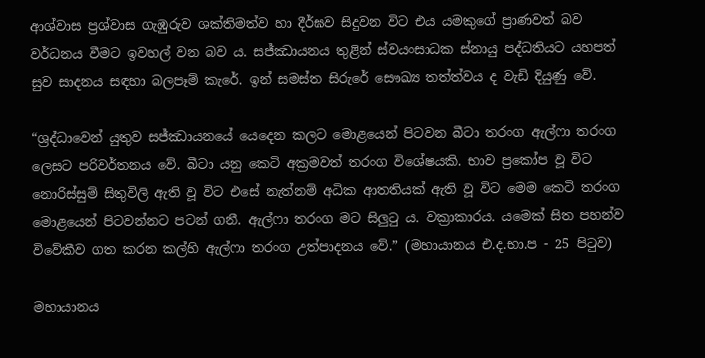ආශ්වාස ප්‍රශ්වාස ගැඹුරුව ශක්තිමත්ව හා දීර්ඝව සිදුවන විට එය යමකුගේ ප්‍රාණවත් බව වර්ධනය වීමට ඉවහල් වන බව ය. සජ්ඣායනය තුළින් ස්වයංසාධක ස්නායු පද්ධතියට යහපත් සුව සාදනය සඳහා බලපෑම් කැරේ. ඉන් සමස්ත සිරුරේ සෞඛ්‍ය තත්ත්වය ද වැඩි දියුණු වේ.

“ශ්‍රද්ධාවෙන් යුතුව සජ්ඣායනයේ යෙදෙන කලට මොළයෙන් පිටවන බීටා තරංග ඇල්ෆා තරංග ලෙසට පරිවර්තනය වේ. බීටා යනු කෙටි අක්‍රමවත් තරංග විශේෂයකි. භාව ප්‍රකෝප වූ විට නොරිස්සුම් සිතුවිලි ඇති වූ විට එසේ නැත්නම් අධික ආතතියක් ඇති වූ විට මෙම කෙටි තරංග මොළයෙන් පිටවන්නට පටන් ගනී. ඇල්ෆා තරංග මට සිලුටු ය. වක්‍රාකාරය. යමෙක් සිත පහන්ව විවේකීව ගත කරන කල්හි ඇල්ෆා තරංග උත්පාදනය වේ.” (මහායානය එ.ද.භා.ප - 25 පිටුව)

මහායානය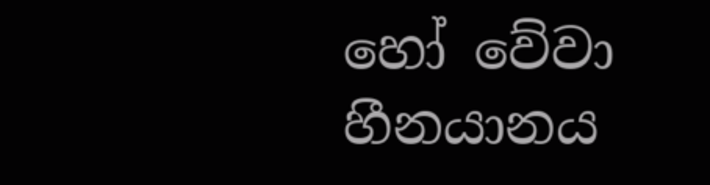හෝ වේවා හීනයානය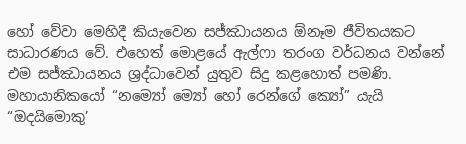හෝ වේවා මෙහිදී කියැවෙන සජ්ඣායනය ඕනෑම ජීවිතයකට සාධාරණය වේ. එහෙත් මොළයේ ඇල්ෆා තරංග වර්ධනය වන්නේ එම සජ්ඣායනය ශ්‍රද්ධාවෙන් යුතුව සිදු කළහොත් පමණි. මහායානිකයෝ “නම්‍යෝ ම්‍යෝ හෝ රෙන්ගේ ක්‍යෝ” යැයි “ඔදයිමොකු’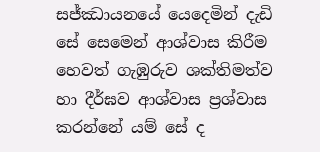සජ්ඣායනයේ යෙදෙමින් දැඩි සේ සෙමෙන් ආශ්වාස කිරීම හෙවත් ගැඹුරුව ශක්තිමත්ව හා දීර්ඝව ආශ්වාස ප්‍රශ්වාස කරන්නේ යම් සේ ද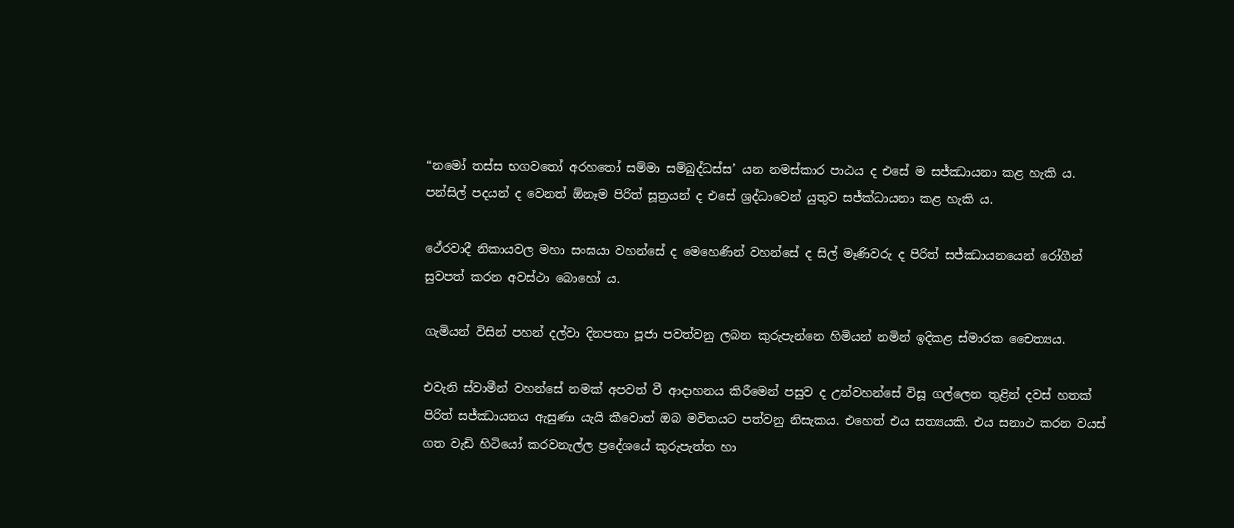“නමෝ තස්ස භගවතෝ අරහතෝ සම්මා සම්බුද්ධස්ස’ යන නමස්කාර පාඨය ද එසේ ම සජ්ඣායනා කළ හැකි ය. පන්සිල් පදයන් ද වෙනත් ඕනෑම පිරිත් සූත්‍රයන් ද එසේ ශ්‍රද්ධාවෙන් යුතුව සජ්ක්‍ධායනා කළ හැකි ය.

ථේරවාදී නිකායවල මහා සංඝයා වහන්සේ ද මෙහෙණින් වහන්සේ ද සිල් මෑණිවරු ද පිරිත් සජ්ඣායනයෙන් රෝගීන් සුවපත් කරන අවස්ථා බොහෝ ය.

ගැමියන් විසින් පහන් දල්වා දිනපතා පූජා පවත්වනු ලබන කුරුපැන්නෙ හිමියන් නමින් ඉදිකළ ස්මාරක චෛත්‍යය.

එවැනි ස්වාමීන් වහන්සේ නමක් අපවත් වී ආදාහනය කිරීමෙන් පසුව ද උන්වහන්සේ විසූ ගල්ලෙන තුළින් දවස් හතක් පිරිත් සජ්ඣායනය ඇසුණා යැයි කීවොත් ඔබ මවිතයට පත්වනු නිසැකය. එහෙත් එය සත්‍යයකි. එය සනාථ කරන වයස් ගත වැඩි හිටියෝ කරවනැල්ල ප්‍රදේශයේ කුරුපැත්ත හා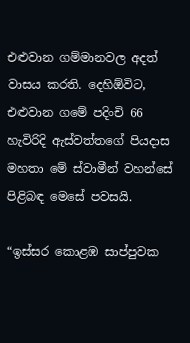එළුවාන ගම්මානවල අදත් වාසය කරති. දෙහිඕවිට, එළුවාන ගමේ පදිංචි 66 හැවිරිදි ඇස්වත්තගේ පියදාස මහතා මේ ස්වාමීන් වහන්සේ පිළිබඳ මෙසේ පවසයි.

“ඉස්සර කොළඹ සාප්පුවක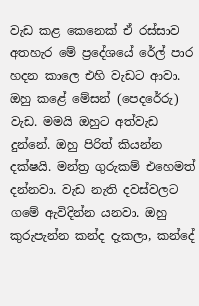වැඩ කළ කෙනෙක් ඒ රස්සාව අතහැර මේ ප්‍රදේශයේ රේල් පාර හදන කාලෙ එහි වැඩට ආවා. ඔහු කළේ මේසන් (පෙදරේරු) වැඩ. මමයි ඔහුට අත්වැඩ දුන්නේ. ඔහු පිරිත් කියන්න දක්ෂයි. මන්ත්‍ර ගුරුකම් එහෙමත් දන්නවා. වැඩ නැති දවස්වලට ගමේ ඇවිදින්න යනවා. ඔහු කුරුපැන්න කන්ද දැකලා, කන්දේ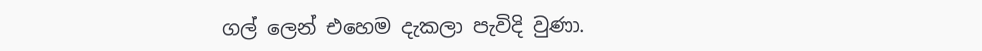ගල් ලෙන් එහෙම දැකලා පැවිදි වුණා.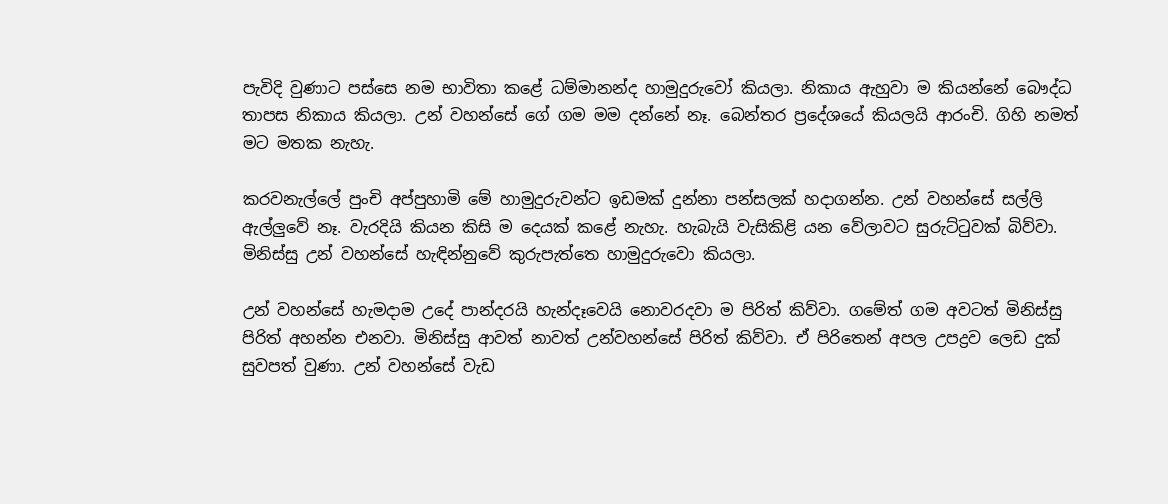පැවිදි වුණාට පස්සෙ නම භාවිතා කළේ ධම්මානන්ද හාමුදුරුවෝ කියලා. නිකාය ඇහුවා ම කියන්නේ බෞද්ධ තාපස නිකාය කියලා. උන් වහන්සේ ගේ ගම මම දන්නේ නෑ. බෙන්තර ප්‍රදේශයේ කියලයි ආරංචි. ගිහි නමත් මට මතක නැහැ.

කරවනැල්ලේ පුංචි අප්පුහාමි මේ හාමුදුරුවන්ට ඉඩමක් දුන්නා පන්සලක් හදාගන්න. උන් වහන්සේ සල්ලි ඇල්ලුවේ නෑ. වැරදියි කියන කිසි ම දෙයක් කළේ නැහැ. හැබැයි වැසිකිළි යන වේලාවට සුරුට්ටුවක් බිව්වා. මිනිස්සු උන් වහන්සේ හැඳින්නුවේ කුරුපැත්තෙ හාමුදුරුවො කියලා.

උන් වහන්සේ හැමදාම උදේ පාන්දරයි හැන්දෑවෙයි නොවරදවා ම පිරිත් කිව්වා. ගමේත් ගම අවටත් මිනිස්සු පිරිත් අහන්න එනවා. මිනිස්සු ආවත් නාවත් උන්වහන්සේ පිරිත් කිව්වා. ඒ පිරිතෙන් අපල උපද්‍රව ලෙඩ දුක් සුවපත් වුණා. උන් වහන්සේ වැඩ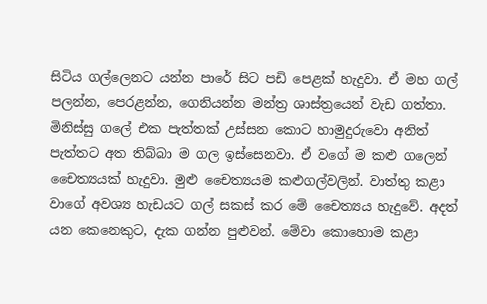සිටිය ගල්ලෙනට යන්න පාරේ සිට පඩි පෙළක් හැදුවා. ඒ මහ ගල් පලන්න, පෙරළන්න, ගෙනියන්න මන්ත්‍ර ශාස්ත්‍රයෙන් වැඩ ගත්තා. මිනිස්සු ගලේ එක පැත්තක් උස්සන කොට හාමුදුරුවො අනිත් පැත්තට අත තිබ්බා ම ගල ඉස්සෙනවා. ඒ වගේ ම කළු ගලෙන් චෛත්‍යයක් හැදුවා. මුළු චෛත්‍යයම කළුගල්වලින්. වාත්තු කළා වාගේ අවශ්‍ය හැඩයට ගල් සකස් කර මේ චෛත්‍යය හැදුවේ. අදත් යන කෙනෙකුට, දැක ගන්න පුළුවන්. මේවා කොහොම කළා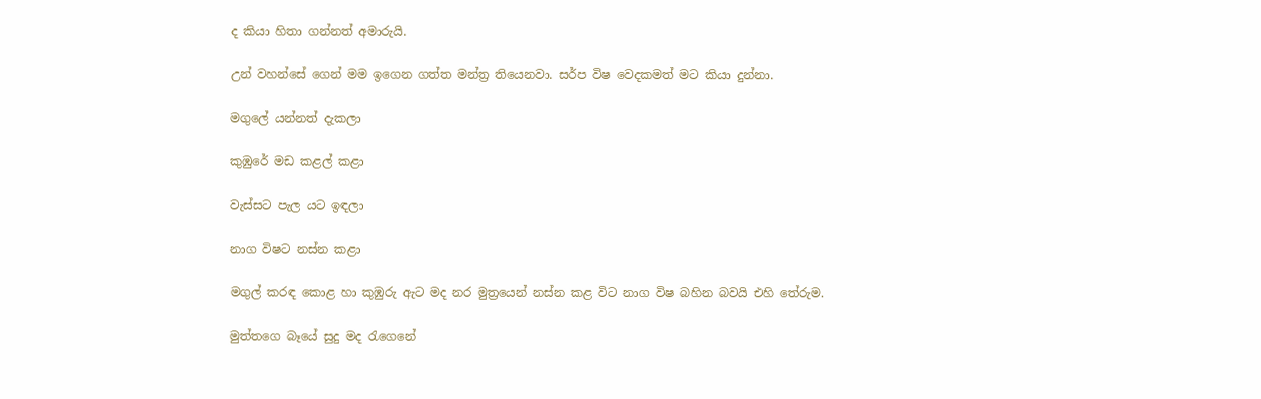ද කියා හිතා ගන්නත් අමාරුයි.

උන් වහන්සේ ගෙන් මම ඉගෙන ගත්ත මන්ත්‍ර තියෙනවා. සර්ප විෂ වෙදකමත් මට කියා දුන්නා.

මගුලේ යන්නත් දැකලා

කුඹුරේ මඩ කළල් කළා

වැස්සට පැල යට ඉඳලා

නාග විෂට නස්න කළා

මගුල් කරඳ කොළ හා කුඹුරු ඇට මද නර මුත්‍රයෙන් නස්න කළ විට නාග විෂ බහින බවයි එහි තේරුම.

මුත්තගෙ බෑයේ සුදු මද රැගෙනේ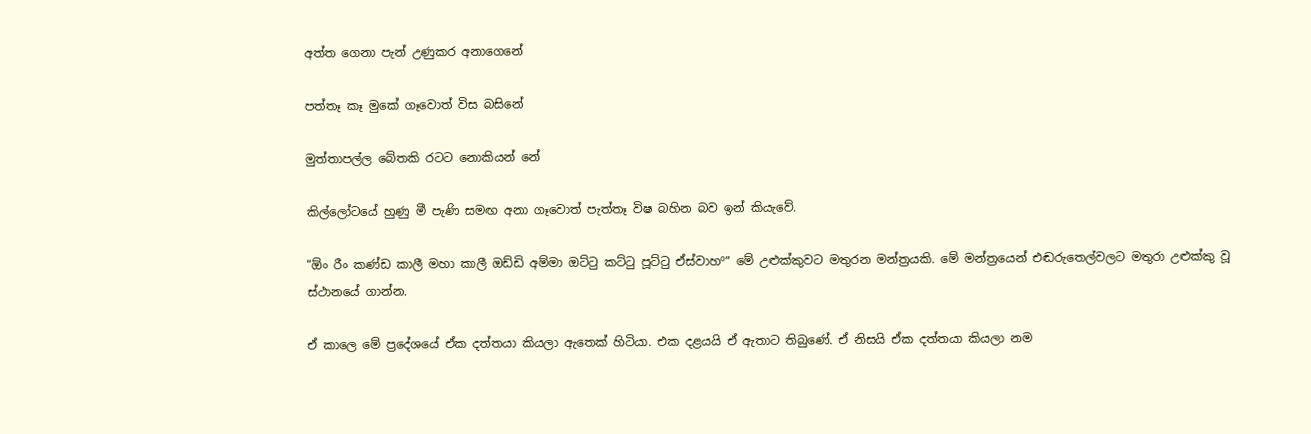අත්ත ගෙනා පැන් උණුකර අනාගෙනේ

පත්තෑ කෑ මුකේ ගෑවොත් විස බසිනේ

මුත්තාපල්ල බේතකි රටට නොකියන් නේ

කිල්ලෝටයේ හුණු මී පැණි සමඟ අනා ගෑවොත් පැත්තෑ විෂ බහින බව ඉන් කියැවේ.

“ඕං රීං කණ්ඩ කාලී මහා කාලී ඔඩ්ඩි අම්මා ඔට්ටු කට්ටු පූට්ටු ඒස්වාහº” මේ උළුක්කුවට මතුරන මන්ත්‍රයකි. මේ මන්ත්‍රයෙන් එඬරුතෙල්වලට මතුරා උළුක්කු වූ ස්ථානයේ ගාන්න.

ඒ කාලෙ මේ ප්‍රදේශයේ ඒක දත්තයා කියලා ඇතෙක් හිටියා. එක දළයයි ඒ ඇතාට තිබුණේ. ඒ නිසයි ඒක දත්තයා කියලා නම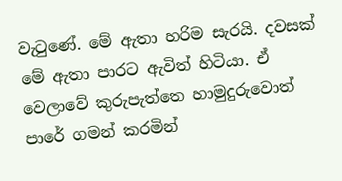වැටුණේ. මේ ඇතා හරිම සැරයි. දවසක් මේ ඇතා පාරට ඇවිත් හිටියා. ඒ වෙලාවේ කුරුපැත්තෙ හාමුදුරුවොත් පාරේ ගමන් කරමින්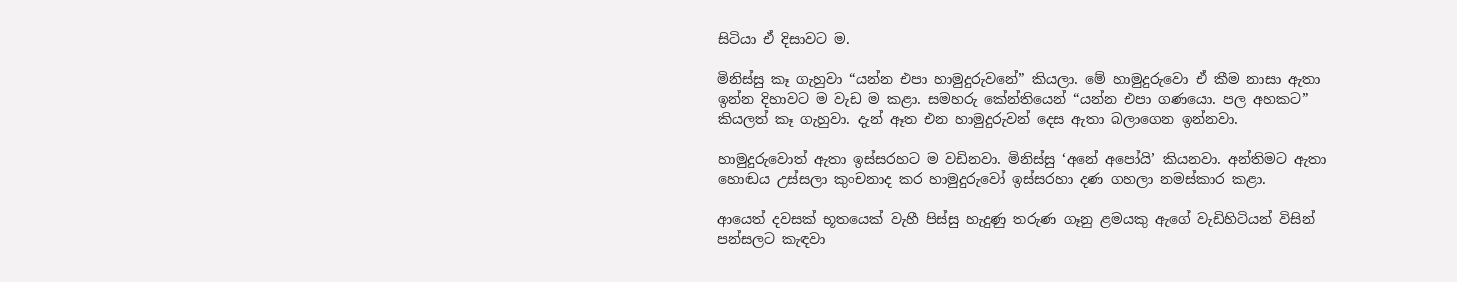සිටියා ඒ දිසාවට ම.

මිනිස්සු කෑ ගැහුවා “යන්න එපා හාමුදුරුවනේ” කියලා. මේ හාමුදුරුවො ඒ කීම නාසා ඇතා ඉන්න දිහාවට ම වැඩ ම කළා. සමහරු කේන්තියෙන් “යන්න එපා ගණයො. පල අහකට” කියලත් කෑ ගැහුවා. දැන් ඈත එන හාමුදුරුවන් දෙස ඇතා බලාගෙන ඉන්නවා.

හාමුදුරුවොත් ඇතා ඉස්සරහට ම වඩිනවා. මිනිස්සු ‘අනේ අපෝයි’ කියනවා. අන්තිමට ඇතා හොඬය උස්සලා කුංචනාද කර හාමුදුරුවෝ ඉස්සරහා දණ ගහලා නමස්කාර කළා.

ආයෙත් දවසක් භූතයෙක් වැහී පිස්සු හැදුණු තරුණ ගෑනු ළමයකු ඇගේ වැඩිහිටියන් විසින් පන්සලට කැඳවා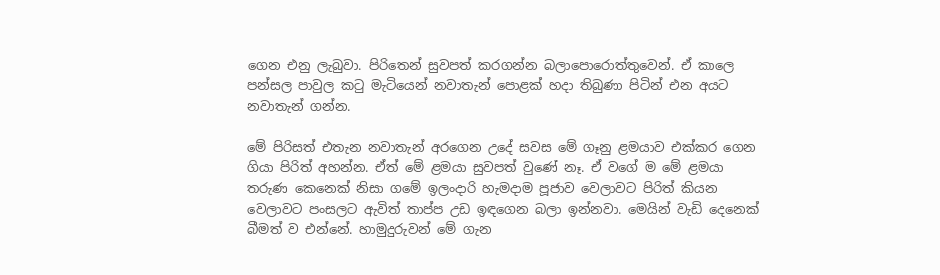ගෙන එනු ලැබුවා. පිරිතෙන් සුවපත් කරගන්න බලාපොරොත්තුවෙන්. ඒ කාලෙ පන්සල පාවුල කටු මැටියෙන් නවාතැන් පොළක් හදා තිබුණා පිටින් එන අයට නවාතැන් ගන්න.

මේ පිරිසත් එතැන නවාතැන් අරගෙන උදේ සවස මේ ගෑනු ළමයාව එක්කර ගෙන ගියා පිරිත් අහන්න. ඒත් මේ ළමයා සුවපත් වුණේ නෑ. ඒ වගේ ම මේ ළමයා තරුණ කෙනෙක් නිසා ගමේ ඉලංදාරි හැමදාම පූජාව වෙලාවට පිරිත් කියන වෙලාවට පංසලට ඇවිත් තාප්ප උඩ ඉඳගෙන බලා ඉන්නවා. මෙයින් වැඩි දෙනෙක් බීමත් ව එන්නේ. හාමුදුරුවන් මේ ගැන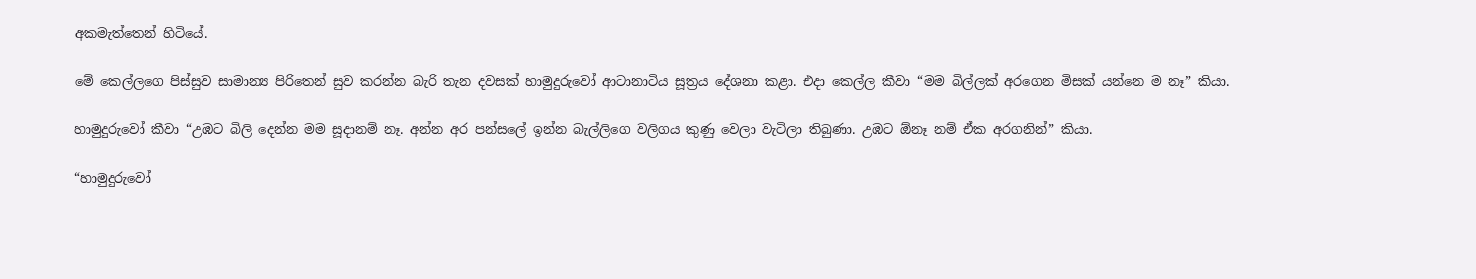අකමැත්තෙන් හිටියේ.

මේ කෙල්ලගෙ පිස්සුව සාමාන්‍ය පිරිතෙන් සුව කරන්න බැරි තැන දවසක් හාමුදුරුවෝ ආටානාටිය සූත්‍රය දේශනා කළා. එදා කෙල්ල කීවා “මම බිල්ලක් අරගෙන මිසක් යන්නෙ ම නෑ” කියා.

හාමුදුරුවෝ කීවා “උඹට බිලි දෙන්න මම සූදානම් නෑ. අන්න අර පන්සලේ ඉන්න බැල්ලිගෙ වලිගය කුණු වෙලා වැටිලා තිබුණා. උඹට ඕනෑ නම් ඒක අරගනින්” කියා.

“හාමුදුරුවෝ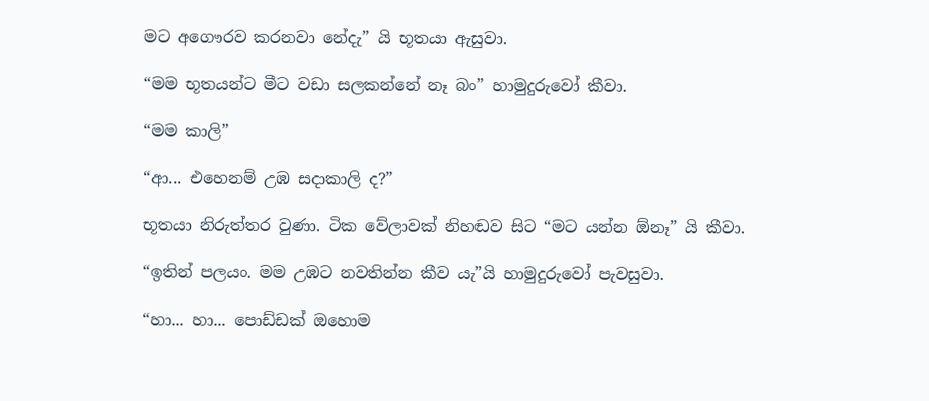මට අගෞරව කරනවා නේදැ” යි භූතයා ඇසුවා.

“මම භූතයන්ට මීට වඩා සලකන්නේ නෑ බං” හාමුදුරුවෝ කීවා.

“මම කාලි”

“ආ... එහෙනම් උඹ සදාකාලි ද?”

භූතයා නිරුත්තර වුණා. ටික වේලාවක් නිහඬව සිට “මට යන්න ඕනෑ” යි කීවා.

“ඉතින් පලයං. මම උඹට නවතින්න කීව යැ”යි හාමුදුරුවෝ පැවසුවා.

“හා... හා... පොඩ්ඩක් ඔහොම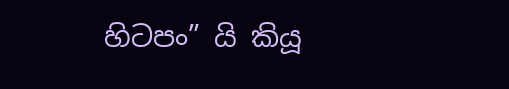හිටපං” යි කියූ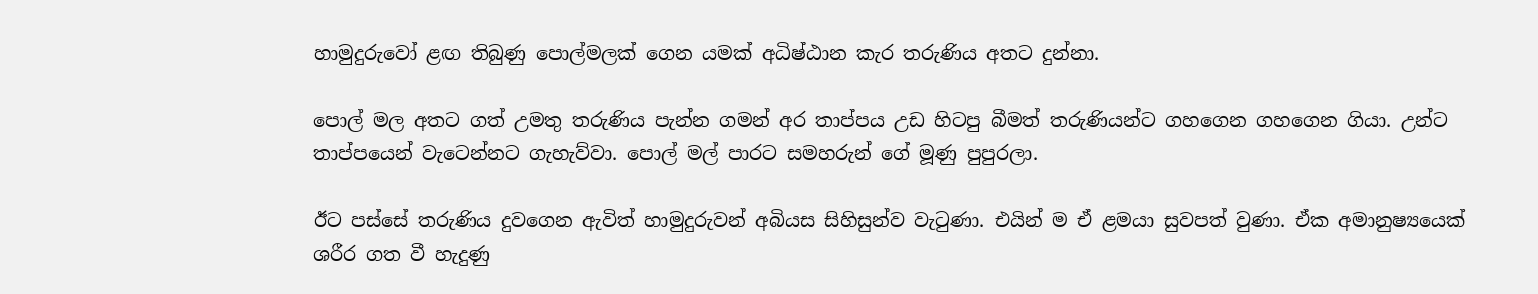හාමුදුරුවෝ ළඟ තිබුණු පොල්මලක් ගෙන යමක් අධිෂ්ඨාන කැර තරුණිය අතට දුන්නා.

පොල් මල අතට ගත් උමතු තරුණිය පැන්න ගමන් අර තාප්පය උඩ හිටපු බීමත් තරුණියන්ට ගහගෙන ගහගෙන ගියා. උන්ට තාප්පයෙන් වැටෙන්නට ගැහැව්වා. පොල් මල් පාරට සමහරුන් ගේ මූණු පුපුරලා.

ඊට පස්සේ තරුණිය දුවගෙන ඇවිත් හාමුදුරුවන් අබියස සිහිසුන්ව වැටුණා. එයින් ම ඒ ළමයා සුවපත් වුණා. ඒක අමානුෂ්‍යයෙක් ශරීර ගත වී හැදුණු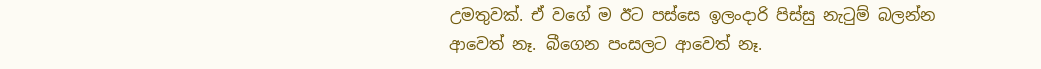උමතුවක්. ඒ වගේ ම ඊට පස්සෙ ඉලංදාරි පිස්සු නැටුම් බලන්න ආවෙත් නෑ. බීගෙන පංසලට ආවෙත් නෑ.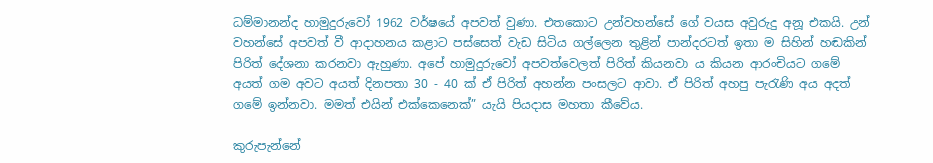ධම්මානන්ද හාමුදුරුවෝ 1962 වර්ෂයේ අපවත් වුණා. එතකොට උන්වහන්සේ ගේ වයස අවුරුදු අනූ එකයි. උන් වහන්සේ අපවත් වී ආදාහනය කළාට පස්සෙත් වැඩ සිටිය ගල්ලෙන තුළින් පාන්දරටත් ඉතා ම සිහින් හඬකින් පිරිත් දේශනා කරනවා ඇහුණා. අපේ හාමුදුරුවෝ අපවත්වෙලත් පිරිත් කියනවා ය කියන ආරංචියට ගමේ අයත් ගම අවට අයත් දිනපතා 30 - 40 ක් ඒ පිරිත් අහන්න පංසලට ආවා. ඒ පිරිත් අහපු පැරැණි අය අදත් ගමේ ඉන්නවා. මමත් එයින් එක්කෙනෙක්” යැයි පියදාස මහතා කීවේය.

කුරුපැන්නේ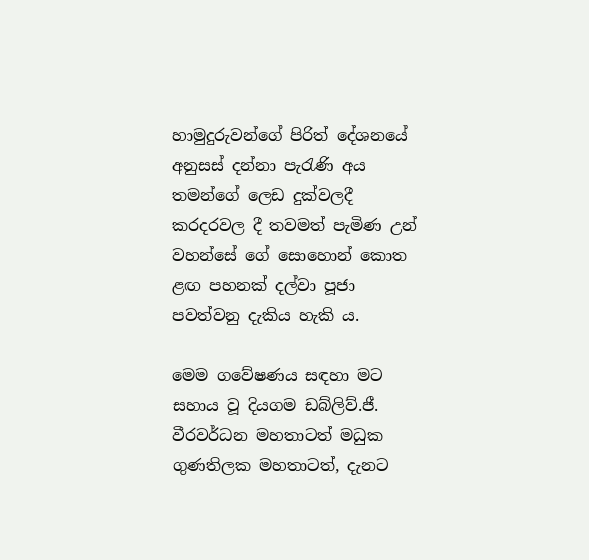හාමුදුරුවන්ගේ පිරිත් දේශනයේ අනුසස් දන්නා පැරැණි අය තමන්ගේ ලෙඩ දුක්වලදී කරදරවල දී තවමත් පැමිණ උන් වහන්සේ ගේ සොහොන් කොත ළඟ පහනක් දල්වා පූජා පවත්වනු දැකිය හැකි ය.

මෙම ගවේෂණය සඳහා මට සහාය වූ දියගම ඩබ්ලිව්.ජී. වීරවර්ධන මහතාටත් මධුක ගුණතිලක මහතාටත්, දැනට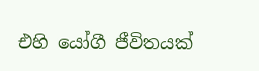එහි යෝගී ජීවිතයක්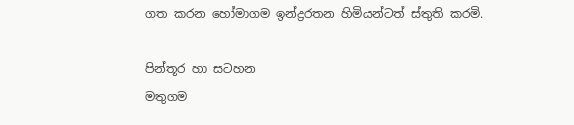ගත කරන හෝමාගම ඉන්ද්‍රරතන හිමියන්ටත් ස්තුති කරමි.

පින්තූර හා සටහන
මතුගම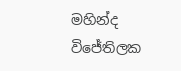මහින්ද විජේතිලක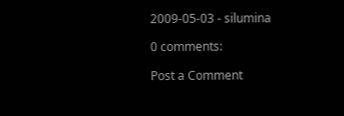2009-05-03 - silumina

0 comments:

Post a Comment